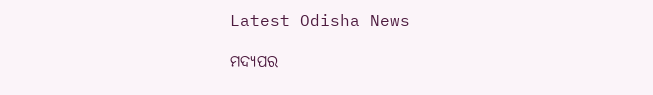Latest Odisha News

ମଦ୍ୟପର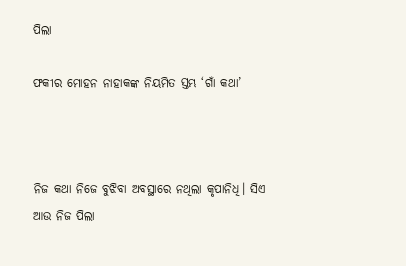ପିଲା

ଫକୀର ମୋହନ ନାହାକଙ୍କ ନିୟମିତ ସ୍ତମ୍ଭ ‘ଗାଁ କଥା’



ନିଜ କଥା ନିଜେ ବୁଝିବା ଅବସ୍ଥାରେ ନଥିଲା କୃପାନିଧି। ସିଏ ଆଉ ନିଜ ପିଲା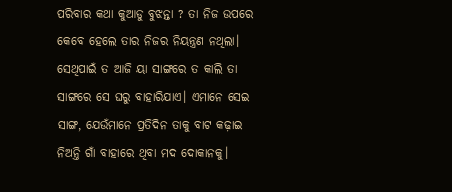ପରିବାର କଥା କୁଆଡୁ ବୁଝନ୍ତା ? ତା ନିଜ ଉପରେ କେବେ ହେଲେ ତାର ନିଜର ନିୟନ୍ତ୍ରଣ ନଥିଲା। ସେଥିପାଇଁ ତ ଆଜି ୟା ସାଙ୍ଗରେ ତ କାଲି ତା ସାଙ୍ଗରେ ସେ ଘରୁ ବାହାରିଯାଏ। ଏମାନେ ସେଇ ସାଙ୍ଗ, ଯେଉଁମାନେ ପ୍ରତିଦିନ ତାକୁ ବାଟ କଢ଼ାଇ ନିଅନ୍ତି ଗାଁ ବାହାରେ ଥିବା ମଦ ଦୋକାନକୁ।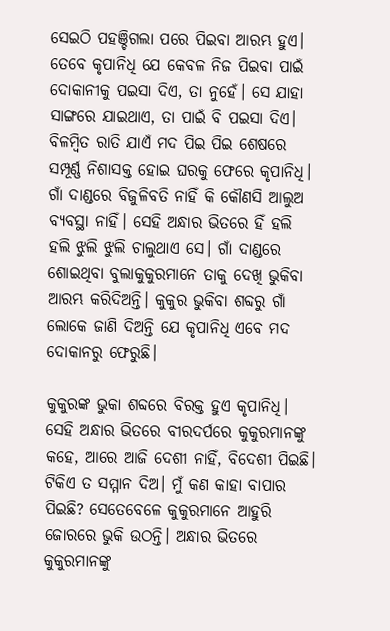ସେଇଠି ପହଞ୍ଚିଗଲା ପରେ ପିଇବା ଆରମ୍ଭ ହୁଏ। ତେବେ କୃପାନିଧି ଯେ କେବଳ ନିଜ ପିଇବା ପାଇଁ ଦୋକାନୀକୁ ପଇସା ଦିଏ, ତା ନୁହେଁ। ସେ ଯାହା ସାଙ୍ଗରେ ଯାଇଥାଏ, ତା ପାଇଁ ବି ପଇସା ଦିଏ। ବିଳମ୍ବିତ ରାତି ଯାଏଁ ମଦ ପିଇ ପିଇ ଶେଷରେ ସମ୍ପୂର୍ଣ୍ଣ ନିଶାସକ୍ତ ହୋଇ ଘରକୁ ଫେରେ କୃପାନିଧି। ଗାଁ ଦାଣ୍ଡରେ ବିଜୁଳିବତି ନାହିଁ କି କୌଣସି ଆଲୁଅ ବ୍ୟବସ୍ଥା ନାହିଁ। ସେହି ଅନ୍ଧାର ଭିତରେ ହିଁ ହଲି ହଲି ଝୁଲି ଝୁଲି ଚାଲୁଥାଏ ସେ। ଗାଁ ଦାଣ୍ଡରେ ଶୋଇଥିବା ବୁଲାକୁକୁରମାନେ ତାକୁ ଦେଖି ଭୁକିବା ଆରମ୍ଭ କରିଦିଅନ୍ତି। କୁକୁର ଭୁକିବା ଶବ୍ଦରୁ ଗାଁ ଲୋକେ ଜାଣି ଦିଅନ୍ତି ଯେ କୃପାନିଧି ଏବେ ମଦ ଦୋକାନରୁ ଫେରୁଛି।

କୁକୁରଙ୍କ ଭୁକା ଶବ୍ଦରେ ବିରକ୍ତ ହୁଏ କୃପାନିଧି। ସେହି ଅନ୍ଧାର ଭିତରେ ବୀରଦର୍ପରେ କୁକୁରମାନଙ୍କୁ କହେ, ଆରେ ଆଜି ଦେଶୀ ନାହିଁ, ବିଦେଶୀ ପିଇଛି। ଟିକିଏ ତ ସମ୍ମାନ ଦିଅ। ମୁଁ କଣ କାହା ବାପାର ପିଇଛି? ସେତେବେଳେ କୁକୁରମାନେ ଆହୁରି ଜୋରରେ ଭୁକି ଉଠନ୍ତି। ଅନ୍ଧାର ଭିତରେ କୁକୁରମାନଙ୍କୁ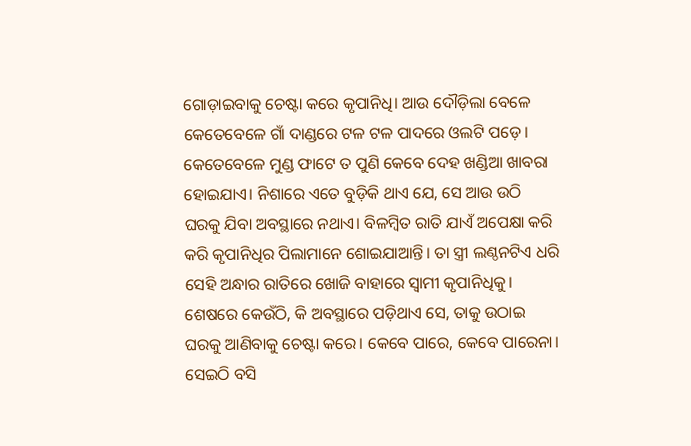ଗୋଡ଼ାଇବାକୁ ଚେଷ୍ଟା କରେ କୃପାନିଧି। ଆଉ ଦୌଡ଼ିଲା ବେଳେ କେତେବେଳେ ଗାଁ ଦାଣ୍ଡରେ ଟଳ ଟଳ ପାଦରେ ଓଲଟି ପଡ଼େ। କେତେବେଳେ ମୁଣ୍ଡ ଫାଟେ ତ ପୁଣି କେବେ ଦେହ ଖଣ୍ଡିଆ ଖାବରା ହୋଇଯାଏ। ନିଶାରେ ଏତେ ବୁଡ଼ିକି ଥାଏ ଯେ, ସେ ଆଉ ଉଠି ଘରକୁ ଯିବା ଅବସ୍ଥାରେ ନଥାଏ। ବିଳମ୍ବିତ ରାତି ଯାଏଁ ଅପେକ୍ଷା କରି କରି କୃପାନିଧିର ପିଲାମାନେ ଶୋଇଯାଆନ୍ତି। ତା ସ୍ତ୍ରୀ ଲଣ୍ଠନଟିଏ ଧରି ସେହି ଅନ୍ଧାର ରାତିରେ ଖୋଜି ବାହାରେ ସ୍ୱାମୀ କୃପାନିଧିକୁ। ଶେଷରେ କେଉଁଠି, କି ଅବସ୍ଥାରେ ପଡ଼ିଥାଏ ସେ, ତାକୁ ଉଠାଇ ଘରକୁ ଆଣିବାକୁ ଚେଷ୍ଟା କରେ। କେବେ ପାରେ, କେବେ ପାରେନା। ସେଇଠି ବସି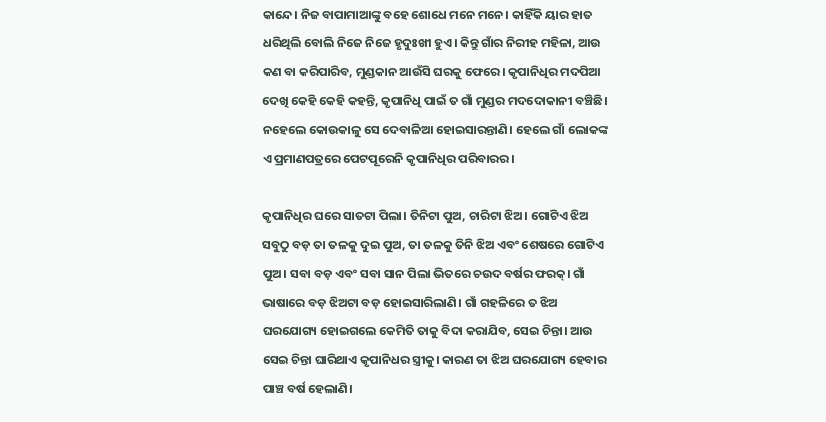କାନ୍ଦେ। ନିଜ ବାପାମାଆଙ୍କୁ ବହେ ଶୋଧେ ମନେ ମନେ। କାହିଁକି ୟାର ହାତ ଧରିଥିଲି ବୋଲି ନିଜେ ନିଜେ ହୃଦୁଃଖୀ ହୁଏ। କିନ୍ତୁ ଗାଁର ନିରୀହ ମହିଳା, ଆଉ କଣ ବା କରିପାରିବ, ମୁଣ୍ଡକାନ ଆଉଁସି ଘରକୁ ଫେରେ। କୃପାନିଧିର ମଦପିଆ ଦେଖି କେହି କେହି କହନ୍ତି, କୃପାନିଧି ପାଇଁ ତ ଗାଁ ମୁଣ୍ଡର ମଦଦୋକାନୀ ବଞ୍ଚିଛି। ନହେଲେ କୋଉକାଳୁ ସେ ଦେବାଳିଆ ହୋଇସାରନ୍ତାଣି। ହେଲେ ଗାଁ ଲୋକଙ୍କ ଏ ପ୍ରମାଣପତ୍ରରେ ପେଟପୂରେନି କୃପାନିଧିର ପରିବାରର।

କୃପାନିଧିର ଘରେ ସାତଟା ପିଲା। ତିନିଟା ପୁଅ, ଚାରିଟା ଝିଅ। ଗୋଟିଏ ଝିଅ ସବୁଠୁ ବଡ଼ ତା ତଳକୁ ଦୁଇ ପୁଅ, ତା ତଳକୁ ତିନି ଝିଅ ଏବଂ ଶେଷରେ ଗୋଟିଏ ପୁଅ। ସବା ବଡ଼ ଏବଂ ସବା ସାନ ପିଲା ଭିତରେ ଚଉଦ ବର୍ଷର ଫରକ୍। ଗାଁ ଭାଷାରେ ବଡ଼ ଝିଅଟା ବଡ଼ ହୋଇସାରିଲାଣି। ଗାଁ ଗହଳିରେ ତ ଝିଅ ଘରଯୋଗ୍ୟ ହୋଇଗଲେ କେମିତି ତାକୁ ବିଦା କରାଯିବ, ସେଇ ଚିନ୍ତା। ଆଉ ସେଇ ଚିନ୍ତା ଘାରିଥାଏ କୃପାନିଧର ସ୍ତ୍ରୀକୁ। କାରଣ ତା ଝିଅ ଘରଯୋଗ୍ୟ ହେବାର ପାଞ୍ଚ ବର୍ଷ ହେଲାଣି।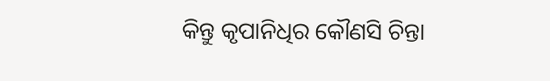କିନ୍ତୁ କୃପାନିଧିର କୌଣସି ଚିନ୍ତା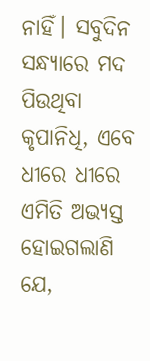ନାହିଁ। ସବୁଦିନ ସନ୍ଧ୍ୟାରେ ମଦ ପିଉଥିବା କୃପାନିଧି, ଏବେ ଧୀରେ ଧୀରେ ଏମିତି ଅଭ୍ୟସ୍ତ ହୋଇଗଲାଣି ଯେ,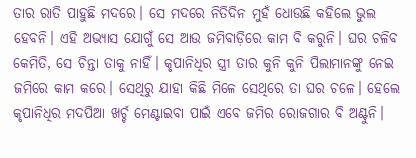ତାର ରାତି ପାହୁଛି ମଦରେ। ସେ ମଦରେ ନିତିଦିନ ମୁହଁ ଧୋଉଛି କହିଲେ ଭୁଲ ହେବନି। ଏହି ଅଭ୍ୟାସ ଯୋଗୁଁ ସେ ଆଉ ଜମିବାଡ଼ିରେ କାମ ବି କରୁନି। ଘର ଚଳିବ କେମିତି, ସେ ଚିନ୍ତା ତାକୁ ନାହିଁ। କୃପାନିଧିର ସ୍ତ୍ରୀ ତାର କୁନି କୁନି ପିଲାମାନଙ୍କୁ ନେଇ ଜମିରେ କାମ କରେ। ସେଥିରୁ ଯାହା କିଛି ମିଳେ ସେଥିରେ ତା ଘର ଚଳେ। ହେଲେ କୃପାନିଧିର ମଦପିଆ ଖର୍ଚ୍ଚ ମେଣ୍ଟାଇବା ପାଇଁ ଏବେ ଜମିର ରୋଜଗାର ବି ଅଣ୍ଟୁନି।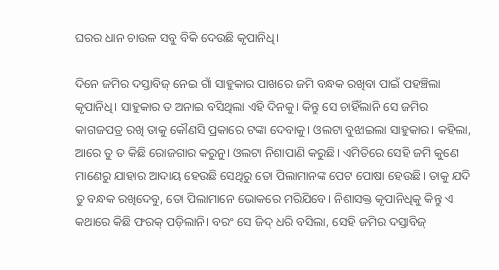ଘରର ଧାନ ଚାଉଳ ସବୁ ବିକି ଦେଉଛି କୃପାନିଧି।

ଦିନେ ଜମିର ଦସ୍ତାବିଜ୍ ନେଇ ଗାଁ ସାହୁକାର ପାଖରେ ଜମି ବନ୍ଧକ ରଖିବା ପାଇଁ ପହଞ୍ଚିଲା କୃପାନିଧି। ସାହୁକାର ତ ଅନାଇ ବସିଥିଲା ଏହି ଦିନକୁ। କିନ୍ତୁ ସେ ଚାହିଁଲାନି ସେ ଜମିର କାଗଜପତ୍ର ରଖି ତାକୁ କୌଣସି ପ୍ରକାରେ ଟଙ୍କା ଦେବାକୁ। ଓଲଟା ବୁଝାଇଲା ସାହୁକାର। କହିଲା, ଆରେ ତୁ ତ କିଛି ରୋଜଗାର କରୁନୁ। ଓଲଟା ନିଶାପାଣି କରୁଛି। ଏମିତିରେ ସେହି ଜମି କୁଣେ ମାଣେରୁ ଯାହାର ଆଦାୟ ହେଉଛି ସେଥିରୁ ତୋ ପିଲାମାନଙ୍କ ପେଟ ପୋଷା ହେଉଛି। ତାକୁ ଯଦି ତୁ ବନ୍ଧକ ରଖିଦେବୁ, ତୋ ପିଲାମାନେ ଭୋକରେ ମରିଯିବେ। ନିଶାସକ୍ତ କୃପାନିଧିକୁ କିନ୍ତୁ ଏ କଥାରେ କିଛି ଫରକ୍ ପଡ଼ିଲାନି। ବରଂ ସେ ଜିଦ୍ ଧରି ବସିଲା, ସେହି ଜମିର ଦସ୍ତାବିଜ୍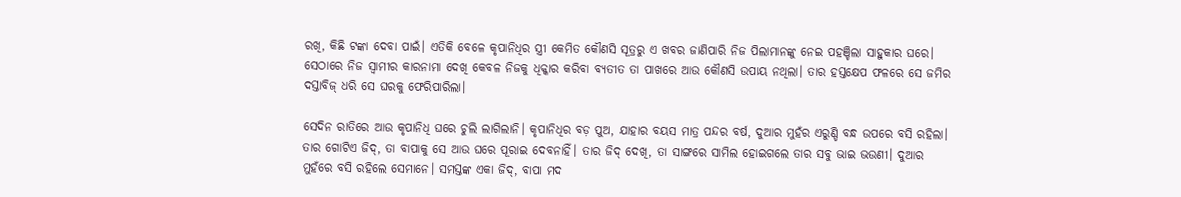ରଖି, କିଛି ଟଙ୍କା ଦେବା ପାଇଁ। ଏତିକି ବେଳେ କୃପାନିଧିର ସ୍ତ୍ରୀ କେମିତ କୌଣସି ସୂତ୍ରରୁ ଏ ଖବର ଜାଣିପାରି ନିଜ ପିଲାମାନଙ୍କୁ ନେଇ ପହଞ୍ଚିଲା ସାହୁକାର ଘରେ। ସେଠାରେ ନିଜ ସ୍ୱାମୀର କାରନାମା ଦେଖି କେବଳ ନିଜକୁ ଧିକ୍କାର କରିବା ବ୍ୟତୀତ ତା ପାଖରେ ଆଉ କୌଣସି ଉପାୟ ନଥିଲା। ତାର ହସ୍ତକ୍ଷେପ ଫଳରେ ସେ ଜମିର ଦସ୍ତାବିଜ୍ ଧରି ସେ ଘରକୁ ଫେରିପାରିଲା।

ସେଦିନ ରାତିରେ ଆଉ କୃପାନିଧି ଘରେ ଚୁଲି ଲାଗିଲାନି। କୃପାନିଧିର ବଡ଼ ପୁଅ, ଯାହାର ବୟସ ମାତ୍ର ପନ୍ଦର ବର୍ଷ, ଦୁଆର ମୁହଁର ଏରୁଣ୍ଡି ବନ୍ଧ ଉପରେ ବସି ରହିଲା। ତାର ଗୋଟିଏ ଜିଦ୍, ତା ବାପାକୁ ସେ ଆଉ ଘରେ ପୂରାଇ ଦେବନାହିଁ। ତାର ଜିଦ୍ ଦେଖି, ତା ସାଙ୍ଗରେ ସାମିଲ ହୋଇଗଲେ ତାର ସବୁ ଭାଇ ଭଉଣୀ। ଦୁଆର ମୁହଁରେ ବସି ରହିଲେ ସେମାନେ। ସମସ୍ତଙ୍କ ଏକା ଜିଦ୍, ବାପା ମଦ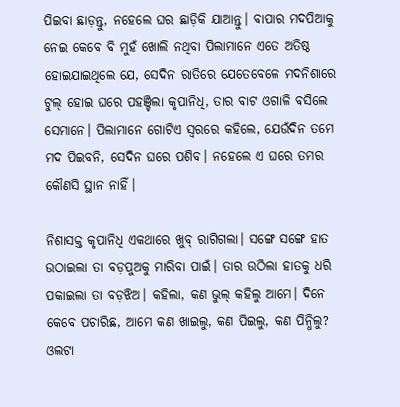ପିଇବା ଛାଡ଼ନ୍ତୁ, ନହେଲେ ଘର ଛାଡ଼ିକି ଯାଆନ୍ତୁ। ବାପାର ମଦପିଆକୁ ନେଇ କେବେ ବି ମୁହଁ ଖୋଲି ନଥିବା ପିଲାମାନେ ଏତେ ଅତିଷ୍ଠ ହୋଇଯାଇଥିଲେ ଯେ, ସେଦିନ ରାତିରେ ଯେତେବେଳେ ମଦନିଶାରେ ଟୁଲ୍ ହୋଇ ଘରେ ପହଞ୍ଚିଲା କୃପାନିଧି, ତାର ବାଟ ଓଗାଳି ବସିଲେ ସେମାନେ। ପିଲାମାନେ ଗୋଟିଏ ସ୍ୱରରେ କହିଲେ, ଯେଉଁଦିନ ତମେ ମଦ ପିଇବନି, ସେଦିନ ଘରେ ପଶିବ। ନହେଲେ ଏ ଘରେ ତମର କୌଣସି ସ୍ଥାନ ନାହିଁ।

ନିଶାସକ୍ତ କୃପାନିଧି ଏକଥାରେ ଖୁବ୍ ରାଗିଗଲା। ସଙ୍ଗେ ସଙ୍ଗେ ହାତ ଉଠାଇଲା ତା ବଡ଼ପୁଅକୁ ମାରିବା ପାଇଁ। ତାର ଉଠିଲା ହାତକୁ ଧରି ପକାଇଲା ତା ବଡ଼ଝିଅ। କହିଲା, କଣ ଭୁଲ୍ କହିଲୁ ଆମେ। ଦିନେ କେବେ ପଚାରିଛ, ଆମେ କଣ ଖାଇଲୁ, କଣ ପିଇଲୁ, କଣ ପିନ୍ଧିଲୁ? ଓଲଟା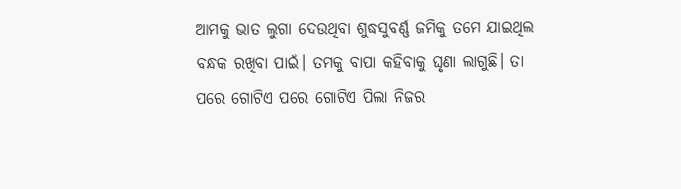ଆମକୁ ଭାତ ଲୁଗା ଦେଉଥିବା ଶୁଦ୍ଧସୁବର୍ଣ୍ଣ ଜମିକୁ ତମେ ଯାଇଥିଲ ବନ୍ଧକ ରଖିବା ପାଇଁ। ତମକୁ ବାପା କହିବାକୁ ଘୃଣା ଲାଗୁଛି। ତା ପରେ ଗୋଟିଏ ପରେ ଗୋଟିଏ ପିଲା ନିଜର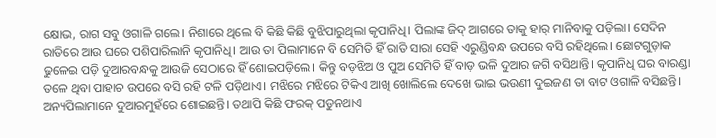କ୍ଷୋଭ, ରାଗ ସବୁ ଓଗାଳି ଗଲେ। ନିଶାରେ ଥିଲେ ବି କିଛି କିଛି ବୁଝିପାରୁଥିଲା କୃପାନିଧି। ପିଲାଙ୍କ ଜିଦ୍ ଆଗରେ ତାକୁ ହାର୍ ମାନିବାକୁ ପଡ଼ିଲା। ସେଦିନ ରାତିରେ ଆଉ ଘରେ ପଶିପାରିଲାନି କୃପାନିଧି। ଆଉ ତା ପିଲାମାନେ ବି ସେମିତି ହିଁ ରାତି ସାରା ସେହି ଏରୁଣ୍ଡିବନ୍ଧ ଉପରେ ବସି ରହିଥିଲେ। ଛୋଟଗୁଡ଼ାକ ଢୁଳେଇ ପଡ଼ି ଦୁଆରବନ୍ଧକୁ ଆଉଜି ସେଠାରେ ହିଁ ଶୋଇପଡ଼ିଲେ। କିନ୍ତୁ ବଡ଼ଝିଅ ଓ ପୁଅ ସେମିତି ହିଁ ବାଡ଼ ଭଳି ଦୁଆର ଜଗି ବସିଥାନ୍ତି। କୃପାନିଧି ଘର ବାରଣ୍ଡା ତଳେ ଥିବା ପାହାଚ ଉପରେ ବସି ରହି ଟଳି ପଡ଼ିଥାଏ। ମଝିରେ ମଝିରେ ଟିକିଏ ଆଖି ଖୋଲିଲେ ଦେଖେ ଭାଇ ଭଉଣୀ ଦୁଇଜଣ ତା ବାଟ ଓଗାଳି ବସିଛନ୍ତି। ଅନ୍ୟପିଲାମାନେ ଦୁଆରମୁହଁରେ ଶୋଇଛନ୍ତି। ତଥାପି କିଛି ଫରକ୍ ପଡୁନଥାଏ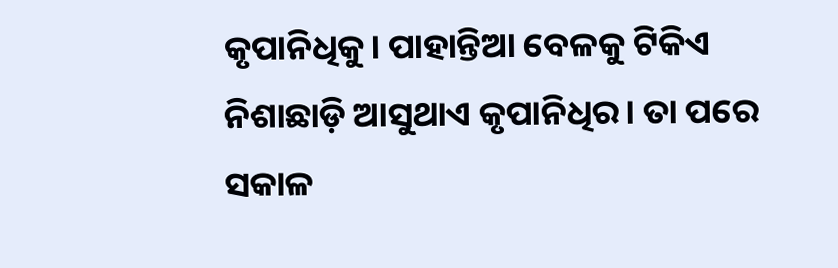କୃପାନିଧିକୁ। ପାହାନ୍ତିଆ ବେଳକୁ ଟିକିଏ ନିଶାଛାଡ଼ି ଆସୁଥାଏ କୃପାନିଧିର। ତା ପରେ ସକାଳ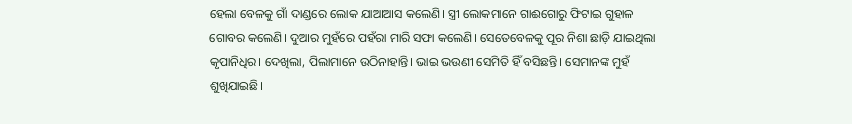ହେଲା ବେଳକୁ ଗାଁ ଦାଣ୍ଡରେ ଲୋକ ଯାଆଆସ କଲେଣି। ସ୍ତ୍ରୀ ଲୋକମାନେ ଗାଈଗୋରୁ ଫିଟାଇ ଗୁହାଳ ଗୋବର କଲେଣି। ଦୁଆର ମୁହଁରେ ପହଁରା ମାରି ସଫା କଲେଣି। ସେତେବେଳକୁ ପୂର ନିଶା ଛାଡ଼ି ଯାଇଥିଲା କୃପାନିଧିର। ଦେଖିଲା, ପିଲାମାନେ ଉଠିନାହାନ୍ତି। ଭାଇ ଭଉଣୀ ସେମିତି ହିଁ ବସିଛନ୍ତି। ସେମାନଙ୍କ ମୁହଁ ଶୁଖିଯାଇଛି।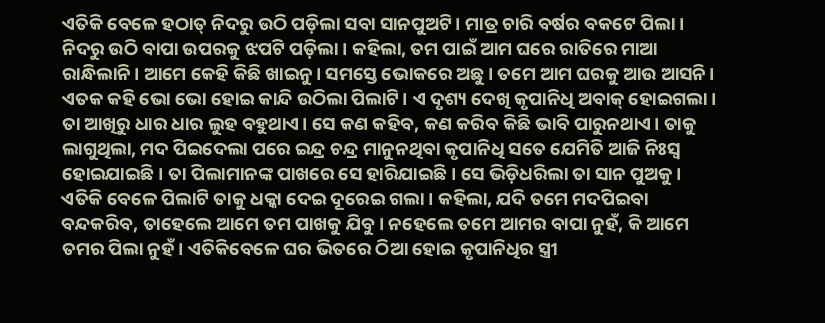ଏତିକି ବେଳେ ହଠାତ୍ ନିଦରୁ ଉଠି ପଡ଼ିଲା ସବା ସାନପୁଅଟି। ମାତ୍ର ଚାରି ବର୍ଷର ବକଟେ ପିଲା। ନିଦରୁ ଉଠି ବାପା ଉପରକୁ ଝପଟି ପଡ଼ିଲା। କହିଲା, ତମ ପାଇଁ ଆମ ଘରେ ରାତିରେ ମାଆ ରାନ୍ଧିଲାନି। ଆମେ କେହି କିଛି ଖାଇନୁ। ସମସ୍ତେ ଭୋକରେ ଅଛୁ। ତମେ ଆମ ଘରକୁ ଆଉ ଆସନି। ଏତକ କହି ଭୋ ଭୋ ହୋଇ କାନ୍ଦି ଉଠିଲା ପିଲାଟି। ଏ ଦୃଶ୍ୟ ଦେଖି କୃପାନିଧି ଅବାକ୍ ହୋଇଗଲା। ତା ଆଖିରୁ ଧାର ଧାର ଲୁହ ବହୁଥାଏ। ସେ କଣ କହିବ, କଣ କରିବ କିଛି ଭାବି ପାରୁନଥାଏ। ତାକୁ ଲାଗୁଥିଲା, ମଦ ପିଇଦେଲା ପରେ ଇନ୍ଦ୍ର ଚନ୍ଦ୍ର ମାନୁନଥିବା କୃପାନିଧି ସତେ ଯେମିତି ଆଜି ନିଃସ୍ୱ ହୋଇଯାଇଛି। ତା ପିଲାମାନଙ୍କ ପାଖରେ ସେ ହାରିଯାଇଛି। ସେ ଭିଡ଼ିଧରିଲା ତା ସାନ ପୁଅକୁ। ଏତିକି ବେଳେ ପିଲାଟି ତାକୁ ଧକ୍କା ଦେଇ ଦୂରେଇ ଗଲା। କହିଲା, ଯଦି ତମେ ମଦପିଇବା ବନ୍ଦକରିବ, ତାହେଲେ ଆମେ ତମ ପାଖକୁ ଯିବୁ। ନହେଲେ ତମେ ଆମର ବାପା ନୁହଁ, କି ଆମେ ତମର ପିଲା ନୁହଁ। ଏତିକିବେଳେ ଘର ଭିତରେ ଠିଆ ହୋଇ କୃପାନିଧିର ସ୍ତ୍ରୀ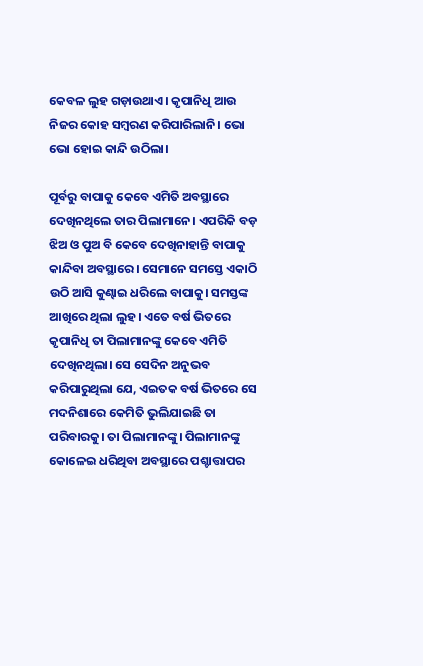କେବଳ ଲୁହ ଗଡ଼ାଉଥାଏ। କୃପାନିଧି ଆଉ ନିଜର କୋହ ସମ୍ବରଣ କରିପାରିଲାନି। ଭୋ ଭୋ ହୋଇ କାନ୍ଦି ଉଠିଲା।

ପୂର୍ବରୁ ବାପାକୁ କେବେ ଏମିତି ଅବସ୍ଥାରେ ଦେଖିନଥିଲେ ତାର ପିଲାମାନେ। ଏପରିକି ବଡ଼ ଝିଅ ଓ ପୁଅ ବି କେବେ ଦେଖିନାହାନ୍ତି ବାପାକୁ କାନ୍ଦିବା ଅବସ୍ଥାରେ। ସେମାନେ ସମସ୍ତେ ଏକାଠି ଉଠି ଆସି କୁଣ୍ଢାଇ ଧରିଲେ ବାପାକୁ। ସମସ୍ତଙ୍କ ଆଖିରେ ଥିଲା ଲୁହ। ଏତେ ବର୍ଷ ଭିତରେ କୃପାନିଧି ତା ପିଲାମାନଙ୍କୁ କେବେ ଏମିତି ଦେଖିନଥିଲା। ସେ ସେଦିନ ଅନୁଭବ କରିପାରୁଥିଲା ଯେ, ଏଇତକ ବର୍ଷ ଭିତରେ ସେ ମଦନିଶାରେ କେମିତି ଭୁଲିଯାଇଛି ତା ପରିବାରକୁ। ତା ପିଲାମାନଙ୍କୁ। ପିଲାମାନଙ୍କୁ କୋଳେଇ ଧରିଥିବା ଅବସ୍ଥାରେ ପଶ୍ଚାତ୍ତାପର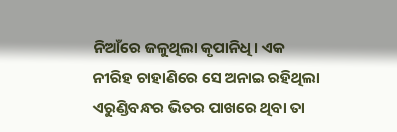ନିଆଁରେ ଜଳୁଥିଲା କୃପାନିଧି। ଏକ ନୀରିହ ଚାହାଣିରେ ସେ ଅନାଇ ରହିଥିଲା ଏରୁଣ୍ଡିବନ୍ଧର ଭିତର ପାଖରେ ଥିବା ତା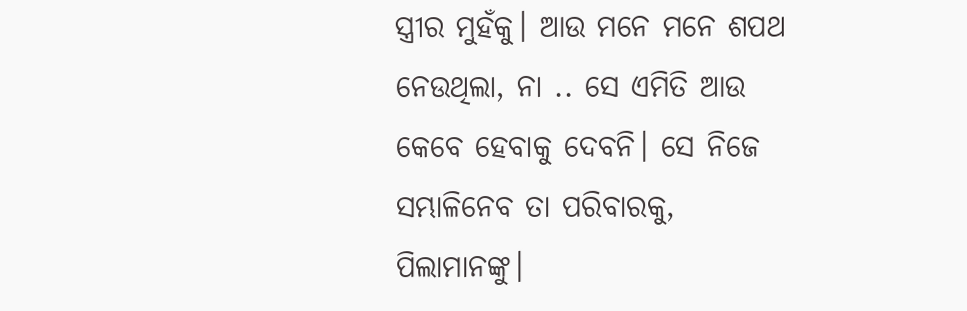ସ୍ତ୍ରୀର ମୁହଁକୁ। ଆଉ ମନେ ମନେ ଶପଥ ନେଉଥିଲା, ନା .. ସେ ଏମିତି ଆଉ କେବେ ହେବାକୁ ଦେବନି। ସେ ନିଜେ ସମ୍ଭାଳିନେବ ତା ପରିବାରକୁ, ପିଲାମାନଙ୍କୁ।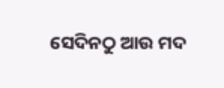ସେଦିନଠୁ ଆଉ ମଦ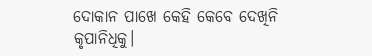ଦୋକାନ ପାଖେ କେହି କେବେ ଦେଖିନି କୃପାନିଧିକୁ।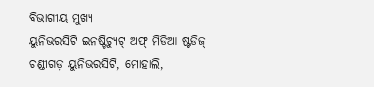ବିଭାଗୀୟ ମୁଖ୍ୟ
ୟୁନିଭରସିଟି ଇନଷ୍ଟିଚ୍ୟୁଟ୍ ଅଫ୍ ମିଡିଆ ଷ୍ଟଡିଜ୍
ଚଣ୍ଡୀଗଡ଼ ୟୁନିଭରସିଟି, ମୋହାଲି,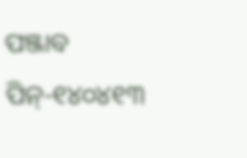ପଞ୍ଜାବ
ପିନ୍-୧୪୦୪୧୩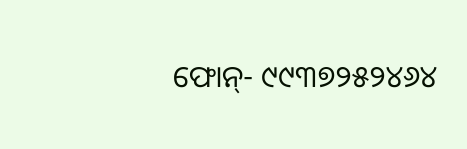ଫୋନ୍- ୯୯୩୭୨୫୨୪୬୪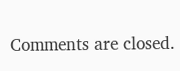Comments are closed.